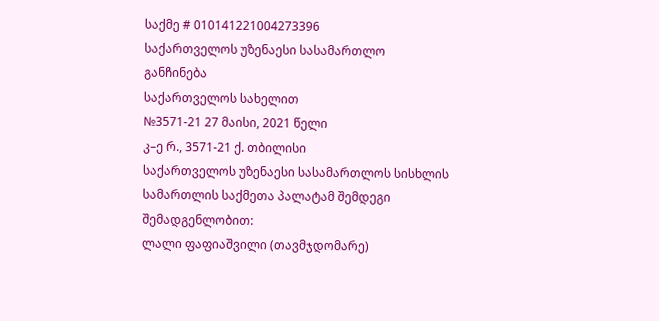საქმე # 010141221004273396
საქართველოს უზენაესი სასამართლო
განჩინება
საქართველოს სახელით
№3571-21 27 მაისი, 2021 წელი
კ–ე რ., 3571-21 ქ. თბილისი
საქართველოს უზენაესი სასამართლოს სისხლის სამართლის საქმეთა პალატამ შემდეგი შემადგენლობით:
ლალი ფაფიაშვილი (თავმჯდომარე)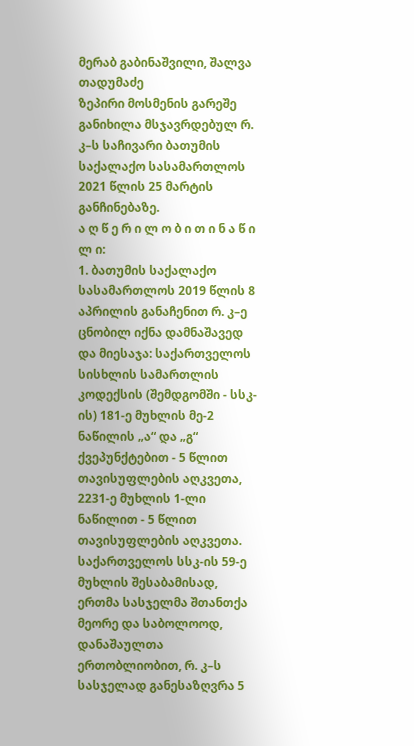მერაბ გაბინაშვილი, შალვა თადუმაძე
ზეპირი მოსმენის გარეშე განიხილა მსჯავრდებულ რ. კ–ს საჩივარი ბათუმის საქალაქო სასამართლოს 2021 წლის 25 მარტის განჩინებაზე.
ა ღ წ ე რ ი ლ ო ბ ი თ ი ნ ა წ ი ლ ი:
1. ბათუმის საქალაქო სასამართლოს 2019 წლის 8 აპრილის განაჩენით რ. კ–ე ცნობილ იქნა დამნაშავედ და მიესაჯა: საქართველოს სისხლის სამართლის კოდექსის (შემდგომში - სსკ-ის) 181-ე მუხლის მე-2 ნაწილის „ა“ და „გ“ ქვეპუნქტებით - 5 წლით თავისუფლების აღკვეთა, 2231-ე მუხლის 1-ლი ნაწილით - 5 წლით თავისუფლების აღკვეთა. საქართველოს სსკ-ის 59-ე მუხლის შესაბამისად, ერთმა სასჯელმა შთანთქა მეორე და საბოლოოდ, დანაშაულთა ერთობლიობით, რ. კ–ს სასჯელად განესაზღვრა 5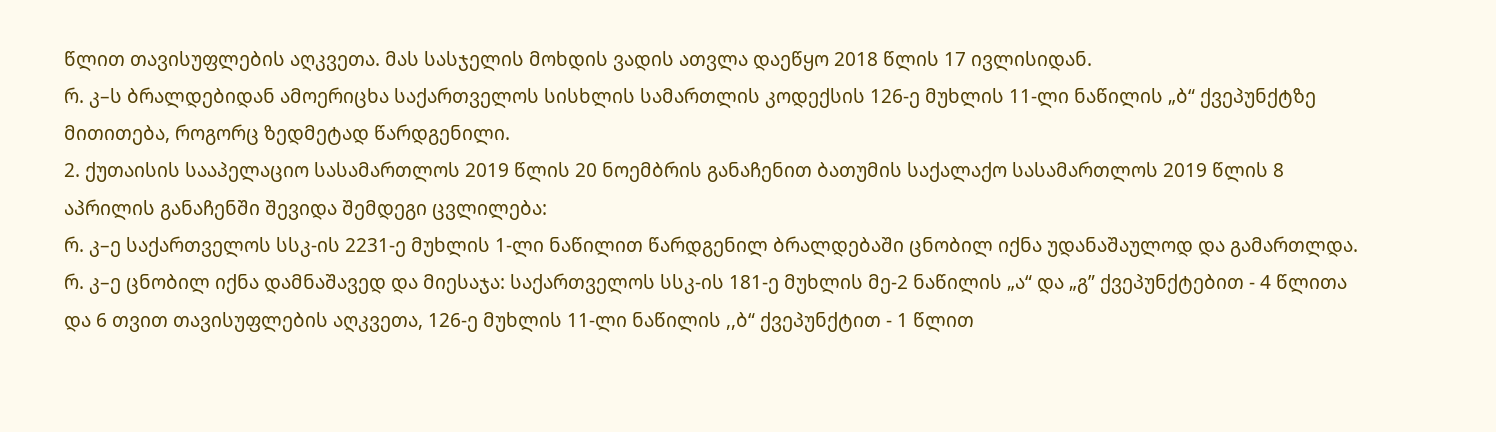წლით თავისუფლების აღკვეთა. მას სასჯელის მოხდის ვადის ათვლა დაეწყო 2018 წლის 17 ივლისიდან.
რ. კ–ს ბრალდებიდან ამოერიცხა საქართველოს სისხლის სამართლის კოდექსის 126-ე მუხლის 11-ლი ნაწილის „ბ“ ქვეპუნქტზე მითითება, როგორც ზედმეტად წარდგენილი.
2. ქუთაისის სააპელაციო სასამართლოს 2019 წლის 20 ნოემბრის განაჩენით ბათუმის საქალაქო სასამართლოს 2019 წლის 8 აპრილის განაჩენში შევიდა შემდეგი ცვლილება:
რ. კ–ე საქართველოს სსკ-ის 2231-ე მუხლის 1-ლი ნაწილით წარდგენილ ბრალდებაში ცნობილ იქნა უდანაშაულოდ და გამართლდა.
რ. კ–ე ცნობილ იქნა დამნაშავედ და მიესაჯა: საქართველოს სსკ-ის 181-ე მუხლის მე-2 ნაწილის „ა“ და „გ” ქვეპუნქტებით - 4 წლითა და 6 თვით თავისუფლების აღკვეთა, 126-ე მუხლის 11-ლი ნაწილის ,,ბ“ ქვეპუნქტით - 1 წლით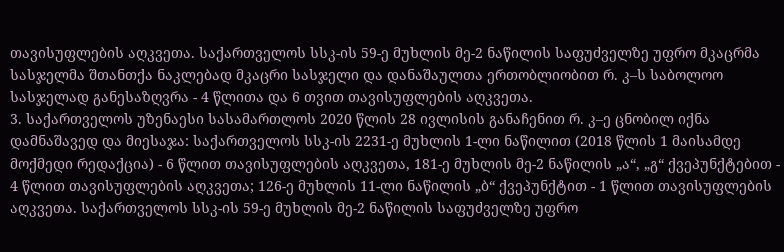თავისუფლების აღკვეთა. საქართველოს სსკ-ის 59-ე მუხლის მე-2 ნაწილის საფუძველზე უფრო მკაცრმა სასჯელმა შთანთქა ნაკლებად მკაცრი სასჯელი და დანაშაულთა ერთობლიობით რ. კ–ს საბოლოო სასჯელად განესაზღვრა - 4 წლითა და 6 თვით თავისუფლების აღკვეთა.
3. საქართველოს უზენაესი სასამართლოს 2020 წლის 28 ივლისის განაჩენით რ. კ–ე ცნობილ იქნა დამნაშავედ და მიესაჯა: საქართველოს სსკ-ის 2231-ე მუხლის 1-ლი ნაწილით (2018 წლის 1 მაისამდე მოქმედი რედაქცია) - 6 წლით თავისუფლების აღკვეთა, 181-ე მუხლის მე-2 ნაწილის „ა“, „გ“ ქვეპუნქტებით - 4 წლით თავისუფლების აღკვეთა; 126-ე მუხლის 11-ლი ნაწილის „ბ“ ქვეპუნქტით - 1 წლით თავისუფლების აღკვეთა. საქართველოს სსკ-ის 59-ე მუხლის მე-2 ნაწილის საფუძველზე უფრო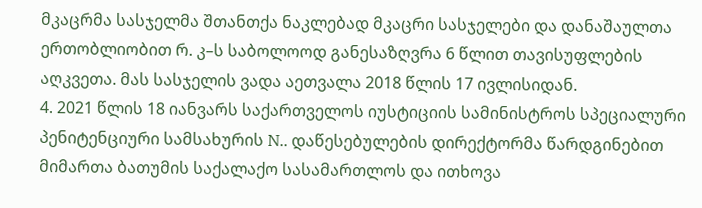მკაცრმა სასჯელმა შთანთქა ნაკლებად მკაცრი სასჯელები და დანაშაულთა ერთობლიობით რ. კ–ს საბოლოოდ განესაზღვრა 6 წლით თავისუფლების აღკვეთა. მას სასჯელის ვადა აეთვალა 2018 წლის 17 ივლისიდან.
4. 2021 წლის 18 იანვარს საქართველოს იუსტიციის სამინისტროს სპეციალური პენიტენციური სამსახურის N.. დაწესებულების დირექტორმა წარდგინებით მიმართა ბათუმის საქალაქო სასამართლოს და ითხოვა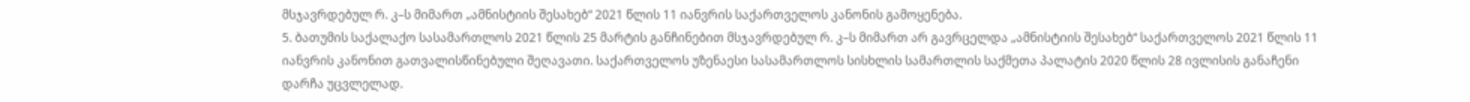მსჯავრდებულ რ. კ–ს მიმართ „ამნისტიის შესახებ“ 2021 წლის 11 იანვრის საქართველოს კანონის გამოყენება.
5. ბათუმის საქალაქო სასამართლოს 2021 წლის 25 მარტის განჩინებით მსჯავრდებულ რ. კ–ს მიმართ არ გავრცელდა „ამნისტიის შესახებ“ საქართველოს 2021 წლის 11 იანვრის კანონით გათვალისწინებული შეღავათი. საქართველოს უზენაესი სასამართლოს სისხლის სამართლის საქმეთა პალატის 2020 წლის 28 ივლისის განაჩენი დარჩა უცვლელად.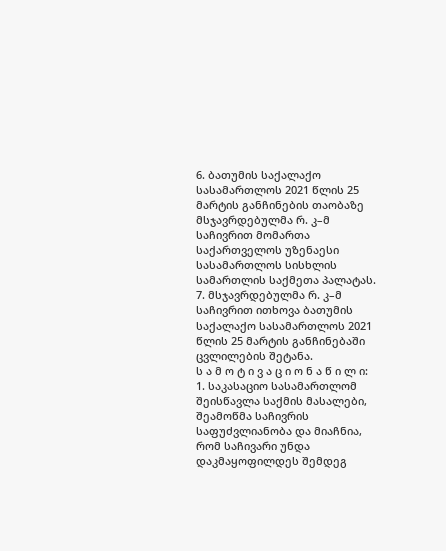6. ბათუმის საქალაქო სასამართლოს 2021 წლის 25 მარტის განჩინების თაობაზე მსჯავრდებულმა რ. კ–მ საჩივრით მომართა საქართველოს უზენაესი სასამართლოს სისხლის სამართლის საქმეთა პალატას.
7. მსჯავრდებულმა რ. კ–მ საჩივრით ითხოვა ბათუმის საქალაქო სასამართლოს 2021 წლის 25 მარტის განჩინებაში ცვლილების შეტანა.
ს ა მ ო ტ ი ვ ა ც ი ო ნ ა წ ი ლ ი:
1. საკასაციო სასამართლომ შეისწავლა საქმის მასალები, შეამოწმა საჩივრის საფუძვლიანობა და მიაჩნია, რომ საჩივარი უნდა დაკმაყოფილდეს შემდეგ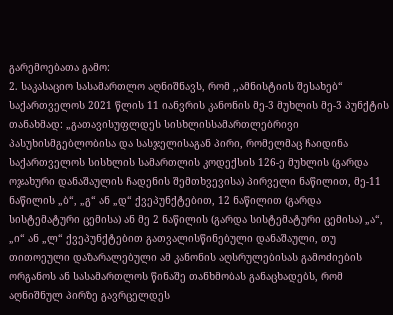გარემოებათა გამო:
2. საკასაციო სასამართლო აღნიშნავს, რომ ,,ამნისტიის შესახებ“ საქართველოს 2021 წლის 11 იანვრის კანონის მე-3 მუხლის მე-3 პუნქტის თანახმად: „გათავისუფლდეს სისხლისსამართლებრივი პასუხისმგებლობისა და სასჯელისაგან პირი, რომელმაც ჩაიდინა საქართველოს სისხლის სამართლის კოდექსის 126-ე მუხლის (გარდა ოჯახური დანაშაულის ჩადენის შემთხვევისა) პირველი ნაწილით, მე-11 ნაწილის „ბ“, „გ“ ან „დ“ ქვეპუნქტებით, 12 ნაწილით (გარდა სისტემატური ცემისა) ან მე 2 ნაწილის (გარდა სისტემატური ცემისა) „ა“, „ი“ ან „ლ“ ქვეპუნქტებით გათვალისწინებული დანაშაული, თუ თითოეული დაზარალებული ამ კანონის აღსრულებისას გამოძიების ორგანოს ან სასამართლოს წინაშე თანხმობას განაცხადებს, რომ აღნიშნულ პირზე გავრცელდეს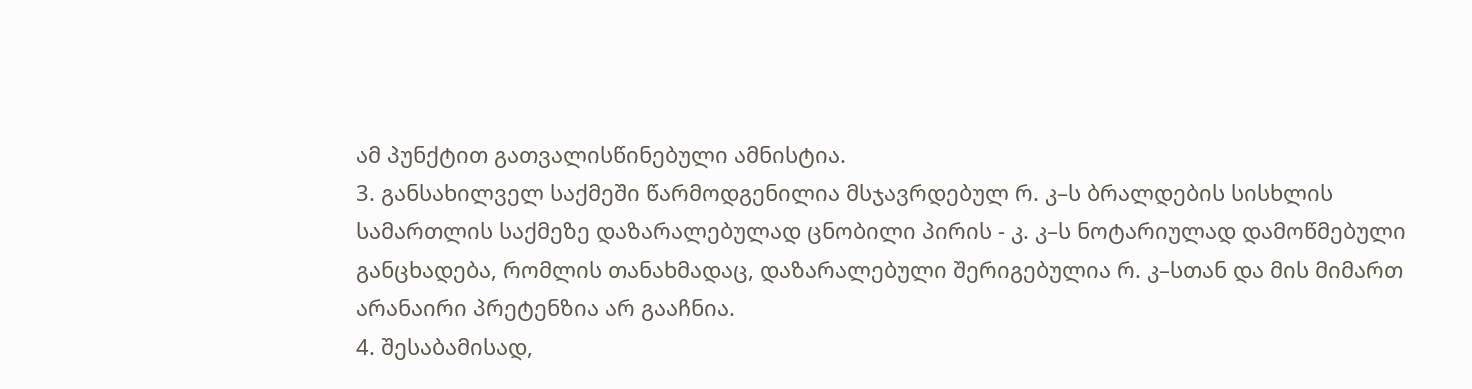ამ პუნქტით გათვალისწინებული ამნისტია.
3. განსახილველ საქმეში წარმოდგენილია მსჯავრდებულ რ. კ–ს ბრალდების სისხლის სამართლის საქმეზე დაზარალებულად ცნობილი პირის - კ. კ–ს ნოტარიულად დამოწმებული განცხადება, რომლის თანახმადაც, დაზარალებული შერიგებულია რ. კ–სთან და მის მიმართ არანაირი პრეტენზია არ გააჩნია.
4. შესაბამისად,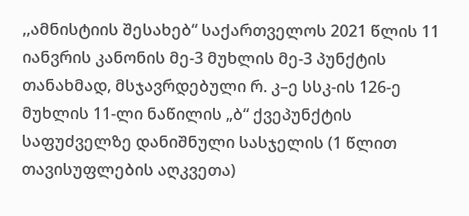,,ამნისტიის შესახებ“ საქართველოს 2021 წლის 11 იანვრის კანონის მე-3 მუხლის მე-3 პუნქტის თანახმად, მსჯავრდებული რ. კ–ე სსკ-ის 126-ე მუხლის 11-ლი ნაწილის „ბ“ ქვეპუნქტის საფუძველზე დანიშნული სასჯელის (1 წლით თავისუფლების აღკვეთა)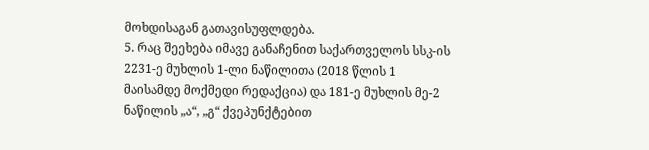მოხდისაგან გათავისუფლდება.
5. რაც შეეხება იმავე განაჩენით საქართველოს სსკ-ის 2231-ე მუხლის 1-ლი ნაწილითა (2018 წლის 1 მაისამდე მოქმედი რედაქცია) და 181-ე მუხლის მე-2 ნაწილის „ა“, „გ“ ქვეპუნქტებით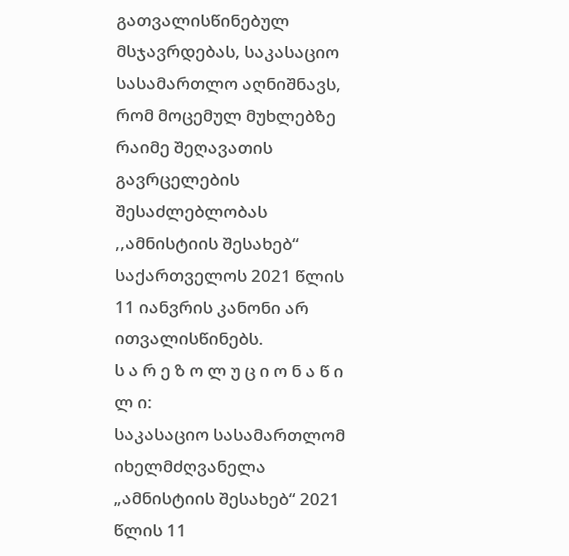გათვალისწინებულ მსჯავრდებას, საკასაციო სასამართლო აღნიშნავს, რომ მოცემულ მუხლებზე რაიმე შეღავათის გავრცელების შესაძლებლობას ,,ამნისტიის შესახებ“ საქართველოს 2021 წლის 11 იანვრის კანონი არ ითვალისწინებს.
ს ა რ ე ზ ო ლ უ ც ი ო ნ ა წ ი ლ ი:
საკასაციო სასამართლომ იხელმძღვანელა „ამნისტიის შესახებ“ 2021 წლის 11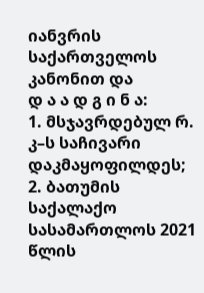იანვრის საქართველოს კანონით და
დ ა ა დ გ ი ნ ა:
1. მსჯავრდებულ რ. კ–ს საჩივარი დაკმაყოფილდეს;
2. ბათუმის საქალაქო სასამართლოს 2021 წლის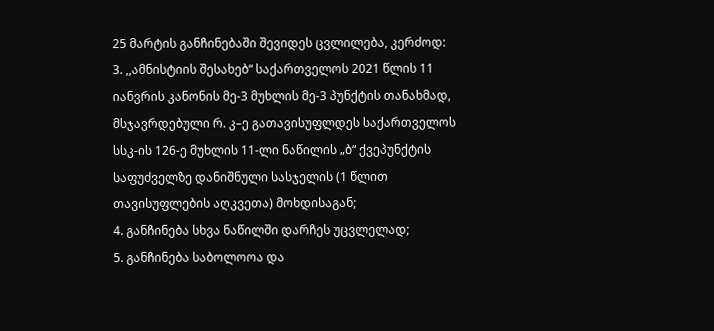25 მარტის განჩინებაში შევიდეს ცვლილება, კერძოდ:
3. ,,ამნისტიის შესახებ“ საქართველოს 2021 წლის 11 იანვრის კანონის მე-3 მუხლის მე-3 პუნქტის თანახმად, მსჯავრდებული რ. კ–ე გათავისუფლდეს საქართველოს სსკ-ის 126-ე მუხლის 11-ლი ნაწილის „ბ“ ქვეპუნქტის საფუძველზე დანიშნული სასჯელის (1 წლით თავისუფლების აღკვეთა) მოხდისაგან;
4. განჩინება სხვა ნაწილში დარჩეს უცვლელად;
5. განჩინება საბოლოოა და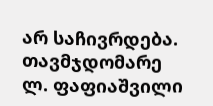არ საჩივრდება.
თავმჯდომარე ლ. ფაფიაშვილი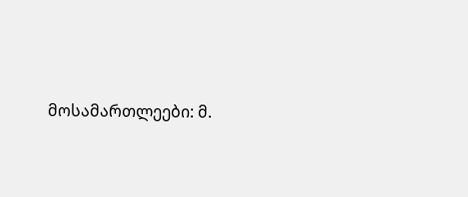მოსამართლეები: მ.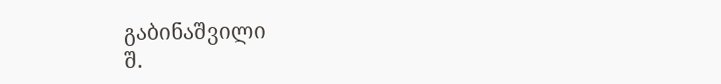გაბინაშვილი
შ.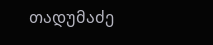თადუმაძე